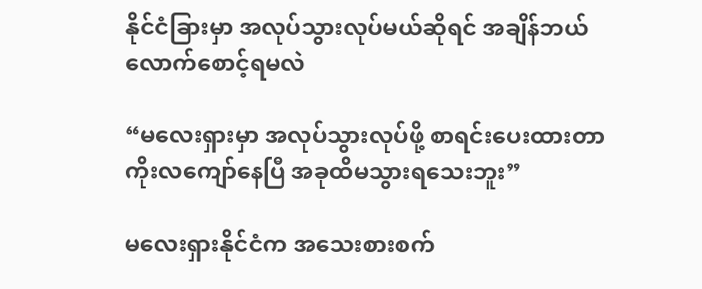နိုင်ငံခြားမှာ အလုပ်သွားလုပ်မယ်ဆိုရင် အချိန်ဘယ်လောက်စောင့်ရမလဲ

“မလေးရှားမှာ အလုပ်သွားလုပ်ဖို့ စာရင်းပေးထားတာ ကိုးလကျော်နေပြီ အခုထိမသွားရသေးဘူး”

မလေးရှားနိုင်ငံက အသေးစားစက်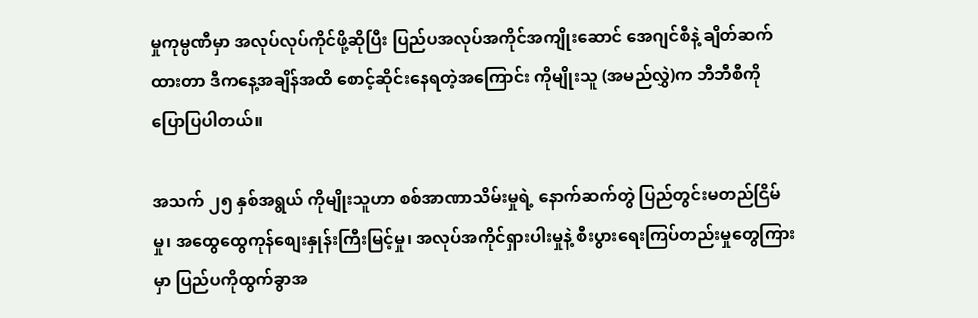မှုကုမ္ပဏီမှာ အလုပ်လုပ်ကိုင်ဖို့ဆိုပြီး ပြည်ပအလုပ်အကိုင်အကျိုးဆောင် အေဂျင်စီနဲ့ ချိတ်ဆက်ထားတာ ဒီကနေ့အချိန်အထိ စောင့်ဆိုင်းနေရတဲ့အကြောင်း ကိုမျိုးသူ (အမည်လွှဲ)က ဘီဘီစီကို ပြောပြပါတယ်။

အသက် ၂၅ နှစ်အရွယ် ကိုမျိုးသူဟာ စစ်အာဏာသိမ်းမှုရဲ့ နောက်ဆက်တွဲ ပြည်တွင်းမတည်ငြိမ်မှု၊ အထွေထွေကုန်စျေးနှုန်းကြီးမြင့်မှု၊ အလုပ်အကိုင်ရှားပါးမှုနဲ့ စီးပွားရေးကြပ်တည်းမှုတွေကြားမှာ ပြည်ပကိုထွက်ခွာအ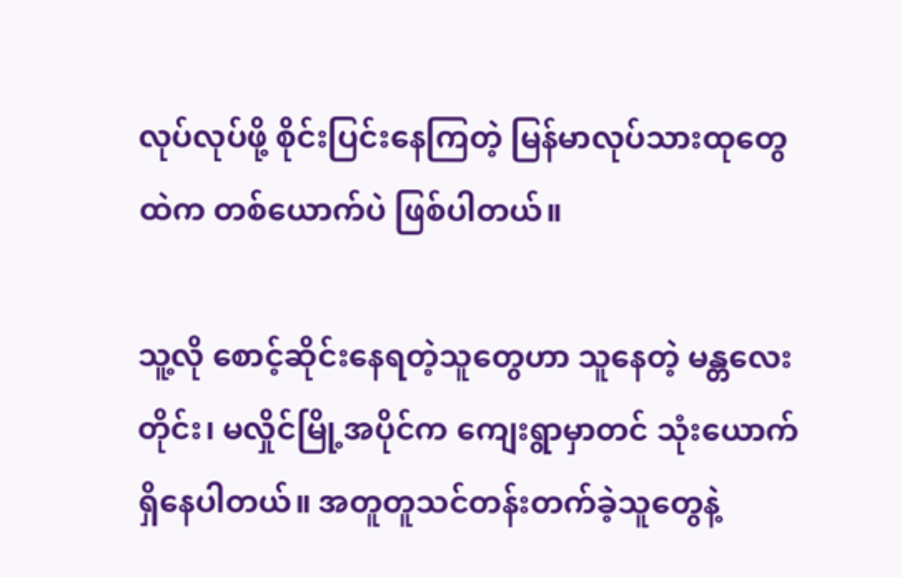လုပ်လုပ်ဖို့ စိုင်းပြင်းနေကြတဲ့ မြန်မာလုပ်သားထုတွေထဲက တစ်ယောက်ပဲ ဖြစ်ပါတယ်။

သူ့လို စောင့်ဆိုင်းနေရတဲ့သူတွေဟာ သူနေတဲ့ မန္တလေးတိုင်း၊ မလှိုင်မြို့အပိုင်က ကျေးရွာမှာတင် သုံးယောက်ရှိနေပါတယ်။ အတူတူသင်တန်းတက်ခဲ့သူတွေနဲ့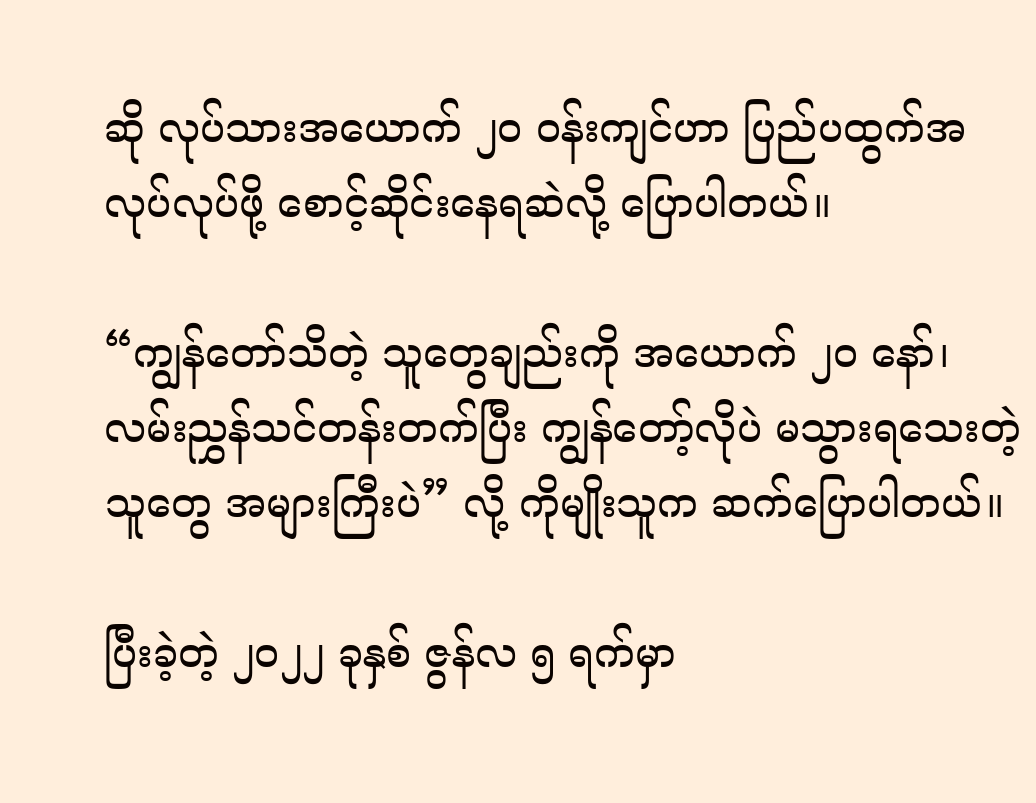ဆို လုပ်သားအယောက် ၂၀ ဝန်းကျင်ဟာ ပြည်ပထွက်အလုပ်လုပ်ဖို့ စောင့်ဆိုင်းနေရဆဲလို့ ပြောပါတယ်။

“ကျွန်တော်သိတဲ့ သူတွေချည်းကို အယောက် ၂၀ နော်၊ လမ်းညွှန်သင်တန်းတက်ပြီး ကျွန်တော့်လိုပဲ မသွားရသေးတဲ့သူတွေ အများကြီးပဲ” လို့ ကိုမျိုးသူက ဆက်ပြောပါတယ်။

ပြီးခဲ့တဲ့ ၂၀၂၂ ခုနှစ် ဇွန်လ ၅ ရက်မှာ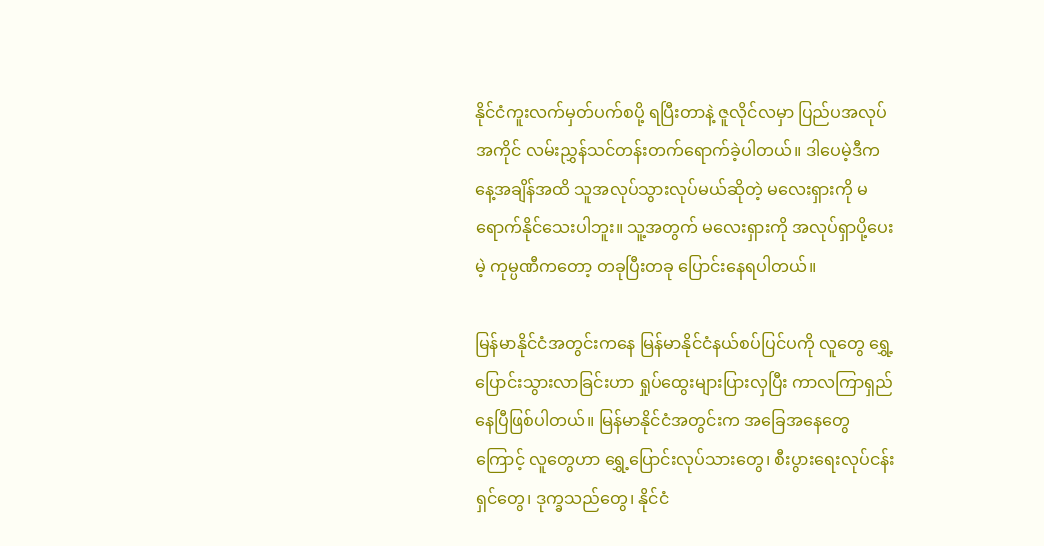နိုင်ငံကူးလက်မှတ်ပက်စပို့ ရပြီးတာနဲ့ ဇူလိုင်လမှာ ပြည်ပအလုပ်အကိုင် လမ်းညွှန်သင်တန်းတက်ရောက်ခဲ့ပါတယ်။ ဒါပေမဲ့ဒီကနေ့အချိန်အထိ သူအလုပ်သွားလုပ်မယ်ဆိုတဲ့ မလေးရှားကို မရောက်နိုင်သေးပါဘူး။ သူ့အတွက် မလေးရှားကို အလုပ်ရှာပို့ပေးမဲ့ ကုမ္ပဏီကတော့ တခုပြီးတခု ပြောင်းနေရပါတယ်။

မြန်မာနိုင်ငံအတွင်းကနေ မြန်မာနိုင်ငံနယ်စပ်ပြင်ပကို လူတွေ ရွှေ့ပြောင်းသွားလာခြင်းဟာ ရှုပ်ထွေးများပြားလှပြီး ကာလကြာရှည်နေပြီဖြစ်ပါတယ်။ မြန်မာနိုင်ငံအတွင်းက အခြေအနေတွေကြောင့် လူတွေဟာ ရွှေ့ပြောင်းလုပ်သားတွေ၊ စီးပွားရေးလုပ်ငန်းရှင်တွေ၊ ဒုက္ခသည်တွေ၊ နိုင်ငံ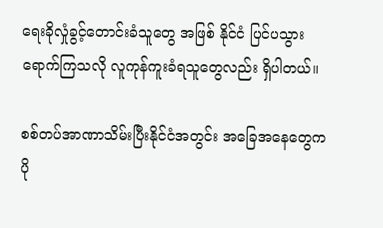ရေးခိုလှုံခွင့်တောင်းခံသူတွေ အဖြစ် နိုင်ငံ ပြင်ပသွားရောက်ကြသလို လူကုန်ကူးခံရသူတွေလည်း ရှိပါတယ်။

စစ်တပ်အာဏာသိမ်းပြီးနိုင်ငံအတွင်း အခြေအနေတွေက ပို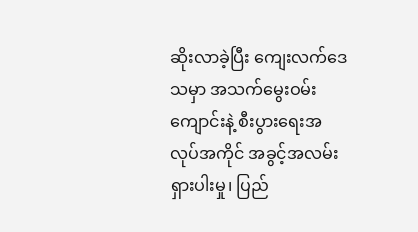ဆိုးလာခဲ့ပြီး ကျေးလက်ဒေသမှာ အသက်မွေးဝမ်းကျောင်းနဲ့ စီးပွားရေးအလုပ်အကိုင် အခွင့်အလမ်းရှားပါးမှု၊ ပြည်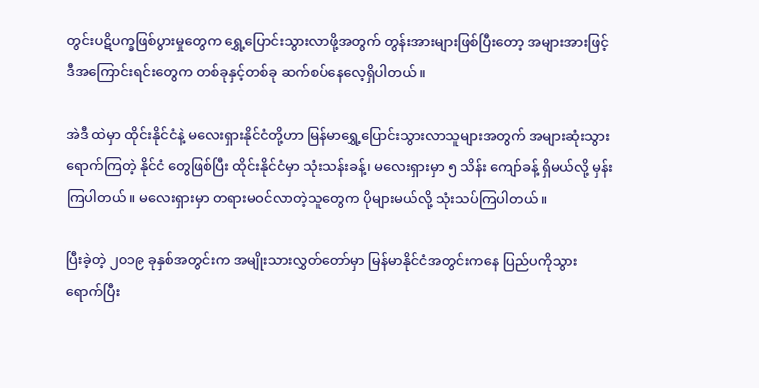တွင်းပဋိပက္ခဖြစ်ပွားမှုတွေက ရွှေ့ပြောင်းသွားလာဖို့အတွက် တွန်းအားများဖြစ်ပြီးတော့ အများအားဖြင့် ဒီအကြောင်းရင်းတွေက တစ်ခုနှင့်တစ်ခု ဆက်စပ်နေလေ့ရှိပါတယ်။

အဲဒီ ထဲမှာ ထိုင်းနိုင်ငံနဲ့ မလေးရှားနိုင်ငံတို့ဟာ မြန်မာရွှေ့ပြောင်းသွားလာသူများအတွက် အများဆုံးသွားရောက်ကြတဲ့ နိုင်ငံ တွေဖြစ်ပြီး ထိုင်းနိုင်ငံမှာ သုံးသန်းခန့်၊ မလေးရှားမှာ ၅ သိန်း ကျော်ခန့် ရှိမယ်လို့ မှန်းကြပါတယ်။ မလေးရှားမှာ တရားမဝင်လာတဲ့သူတွေက ပိုများမယ်လို့ သုံးသပ်ကြပါတယ်။

ပြီးခဲ့တဲ့ ၂၀၁၉ ခုနှစ်အတွင်းက အမျိုးသားလွှတ်တော်မှာ မြန်မာနိုင်ငံအတွင်းကနေ ပြည်ပကိုသွားရောက်ပြီး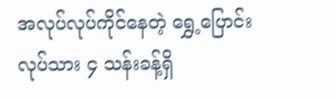အလုပ်လုပ်ကိုင်နေတဲ့ ရွှေ့ပြောင်းလုပ်သား ၄ သန်းခန့်ရှိ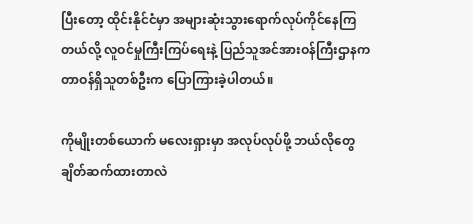ပြီးတော့ ထိုင်းနိုင်ငံမှာ အများဆုံးသွားရောက်လုပ်ကိုင်နေကြတယ်လို့ လူဝင်မှုကြီးကြပ်ရေးနဲ့ ပြည်သူအင်အားဝန်ကြီးဌာနက တာဝန်ရှိသူတစ်ဦးက ပြောကြားခဲ့ပါတယ်။

ကိုမျိုးတစ်ယောက် မ‌လေးရှားမှာ အလုပ်လုပ်ဖို့ ဘယ်လိုတွေချိတ်ဆက်ထားတာလဲ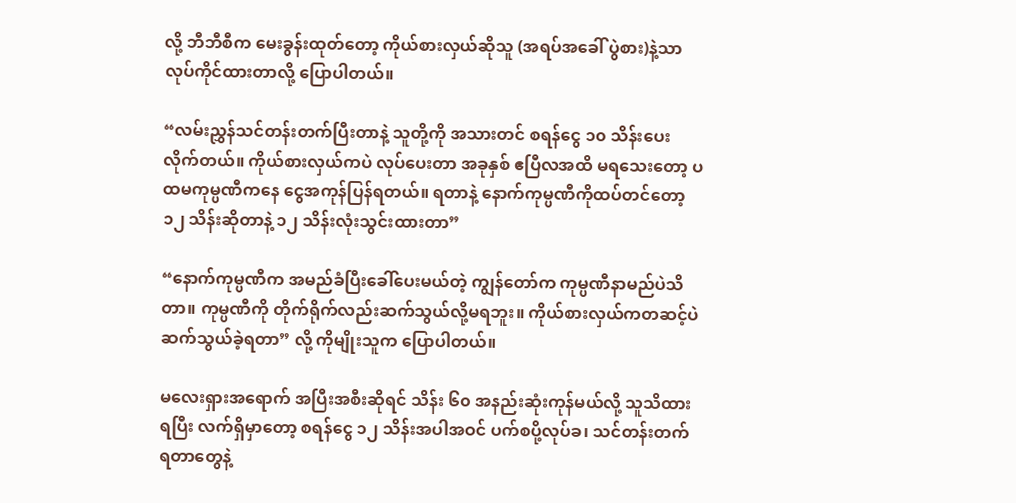လို့ ဘီဘီစီက မေးခွန်းထုတ်တော့ ကိုယ်စားလှယ်ဆိုသူ (အရပ်အခေါ် ပွဲစား)နဲ့သာ လုပ်ကိုင်ထားတာလို့ ပြောပါတယ်။

“လမ်းညွှန်သင်တန်းတက်ပြီးတာနဲ့ သူတို့ကို အသားတင် စရန်ငွေ ၁၀ သိန်းပေးလိုက်တယ်။ ကိုယ်စားလှယ်ကပဲ လုပ်ပေးတာ အခုနှစ် ဧပြီလအထိ မရသေးတော့ ပထမကုမ္ပဏီကနေ ငွေအကုန်ပြန်ရတယ်။ ရတာနဲ့ နောက်ကုမ္ပဏီကိုထပ်တင်တော့ ၁၂ သိန်းဆိုတာနဲ့ ၁၂ သိန်းလုံးသွင်းထားတာ”

“နောက်ကုမ္ပဏီက အမည်ခံပြီးခေါ်ပေးမယ်တဲ့ ကျွန်တော်က ကုမ္ပဏီနာမည်ပဲသိတာ။ ကုမ္ပဏီကို တိုက်ရိုက်လည်းဆက်သွယ်လို့မရဘူး။ ကိုယ်စားလှယ်ကတဆင့်ပဲဆက်သွယ်ခဲ့ရတာ” လို့ ကိုမျိုးသူက ပြောပါတယ်။

မလေးရှားအရောက် အပြီးအစီးဆိုရင် သိန်း ၆၀ အနည်းဆုံးကုန်မယ်လို့ သူသိထားရပြီး လက်ရှိမှာတော့ စရန်ငွေ ၁၂ သိန်းအပါအဝင် ပက်စပို့လုပ်ခ၊ သင်တန်းတက်ရတာတွေနဲ့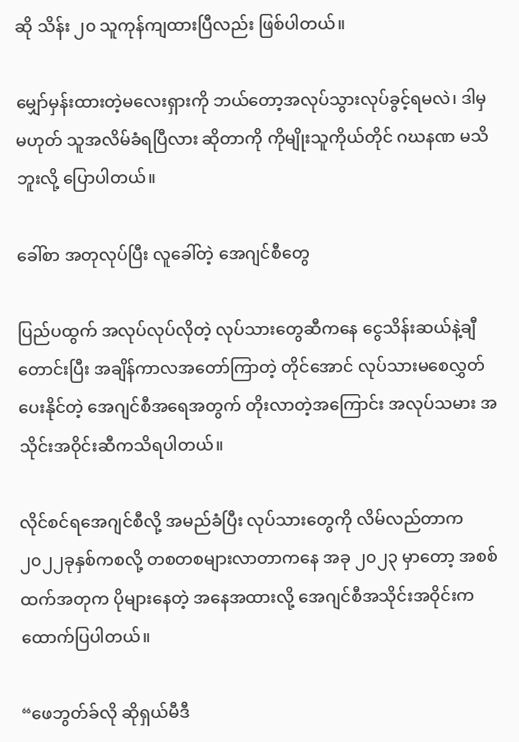ဆို သိန်း ၂၀ သူကုန်ကျထားပြီလည်း ဖြစ်ပါတယ်။

မျှော်မှန်းထားတဲ့မလေးရှားကို ဘယ်တော့အလုပ်သွားလုပ်ခွင့်ရမလဲ၊ ဒါမှမဟုတ် သူအလိမ်ခံရပြီလား ဆိုတာကို ကိုမျိုးသူကိုယ်တိုင် ဂဃနဏ မသိဘူးလို့ ပြောပါတယ်။

ခေါ်စာ အတုလုပ်ပြီး လူခေါ်တဲ့ အေဂျင်စီတွေ

ပြည်ပထွက် အလုပ်လုပ်လိုတဲ့ လုပ်သားတွေဆီကနေ ငွေသိန်းဆယ်နဲ့ချီတောင်းပြီး အချိန်ကာလအတော်ကြာတဲ့ တိုင်အောင် လုပ်သားမစေလွှတ်ပေးနိုင်တဲ့ အေဂျင်စီအရေအတွက် တိုးလာတဲ့အကြောင်း အလုပ်သမား အသိုင်းအဝိုင်းဆီကသိရပါတယ်။

လိုင်စင်ရအေဂျင်စီလို့ အမည်ခံပြီး လုပ်သားတွေကို လိမ်လည်တာက ၂၀၂၂ခုနှစ်ကစလို့ တစတစများလာတာကနေ အခု ၂၀၂၃ မှာတော့ အစစ်ထက်အတုက ပိုများနေတဲ့ အနေအထားလို့ အေဂျင်စီအသိုင်းအဝိုင်းက ထောက်ပြပါတယ်။

“ဖေဘွတ်ခ်လို ဆိုရှယ်မီဒီ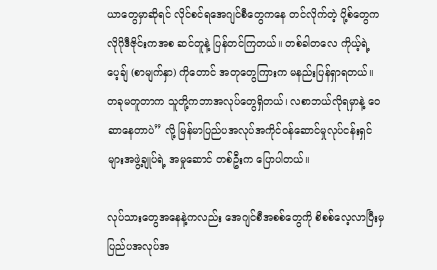ယာတွေမှာဆိုရင် လိုင်စင်ရအေဂျင်စီတွေကနေ တင်လိုက်တဲ့ ပို့စ်တွေက လိုဂိုဒီဇိုင်းကအစ ဆင်တူနဲ့ ပြန်တင်ကြတယ်။ တစ်ခါတလေ ကိုယ့်ရဲ့ ပေ့ချ် (စာမျက်နှာ) ကိုတောင် အတုတွေကြားက မနည်းပြန်ရှာရတယ်။ တခုမတူတာက သူတို့ကဘာအလုပ်တွေရှိတယ်၊ လစာဘယ်လိုရမှာနဲ့ ဝေဆာနေတာပဲ” လို့ မြန်မာပြည်ပအလုပ်အကိုင်ဝန်ဆောင်မှုလုပ်ငန်းရှင် များအဖွဲ့ချုပ်ရဲ့ အမှုဆောင် တစ်ဦးက ပြောပါတယ်။

လုပ်သားတွေအနေနဲ့ကလည်း အေဂျင်စီအစစ်တွေကို စိစစ်လေ့လာပြီးမှ ပြည်ပအလုပ်အ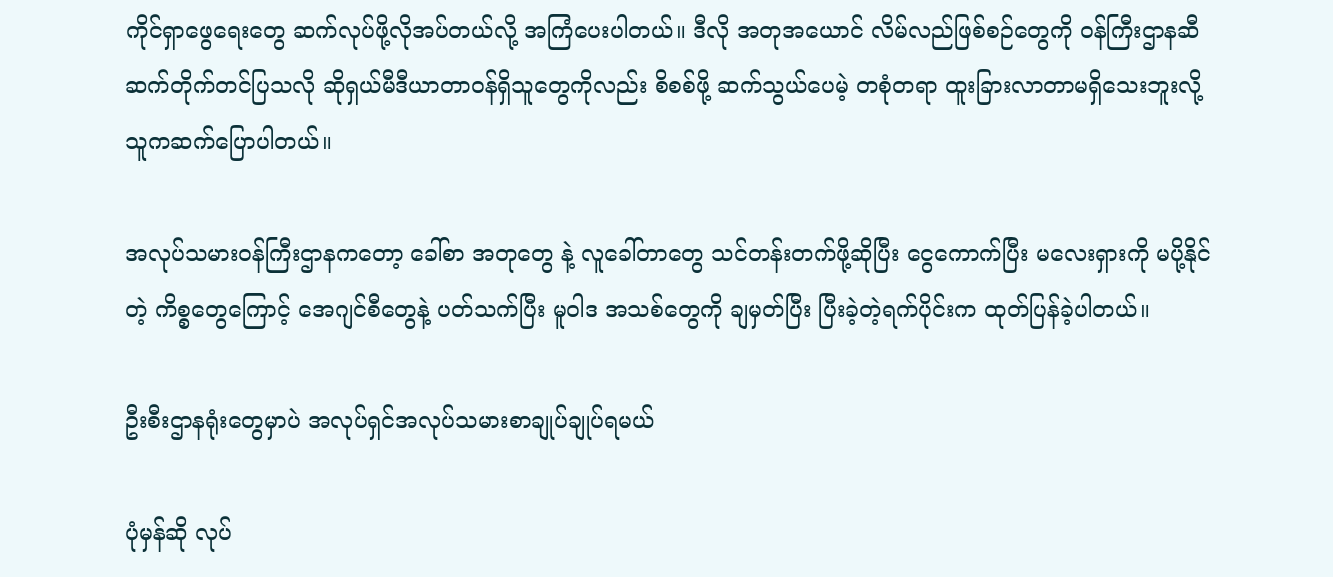ကိုင်ရှာဖွေရေးတွေ ဆက်လုပ်ဖို့လိုအပ်တယ်လို့ အကြံပေးပါတယ်။ ဒီလို အတုအယောင် လိမ်လည်ဖြစ်စဉ်တွေကို ဝန်ကြီးဌာနဆီ ဆက်တိုက်တင်ပြသလို ဆိုရှယ်မီဒီယာတာဝန်ရှိသူတွေကိုလည်း စိစစ်ဖို့ ဆက်သွယ်ပေမဲ့ တစုံတရာ ထူးခြားလာတာမရှိသေးဘူးလို့ သူကဆက်ပြောပါတယ်။

အလုပ်သမားဝန်ကြီးဌာနကတော့ ခေါ်စာ အတုတွေ နဲ့ လူခေါ်တာတွေ သင်တန်းတက်ဖို့ဆိုပြီး ငွေကောက်ပြီး မလေးရှားကို မပို့နိုင်တဲ့ ကိစ္စတွေကြောင့် အေဂျင်စီတွေနဲ့ ပတ်သက်ပြီး မူဝါဒ အသစ်တွေကို ချမှတ်ပြီး ပြီးခဲ့တဲ့ရက်ပိုင်းက ထုတ်ပြန်ခဲ့ပါတယ်။

ဦးစီးဌာနရုံးတွေမှာပဲ အလုပ်ရှင်အလုပ်သမားစာချုပ်ချုပ်ရမယ်

ပုံမှန်ဆို လုပ်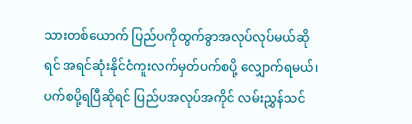သားတစ်ယောက် ပြည်ပကိုထွက်ခွာအလုပ်လုပ်မယ်ဆိုရင် အရင်ဆုံးနိုင်ငံကူးလက်မှတ်ပက်စပို့ လျှောက်ရမယ်၊ ပက်စပို့ရပြီဆိုရင် ပြည်ပအလုပ်အကိုင် လမ်းညွှန်သင်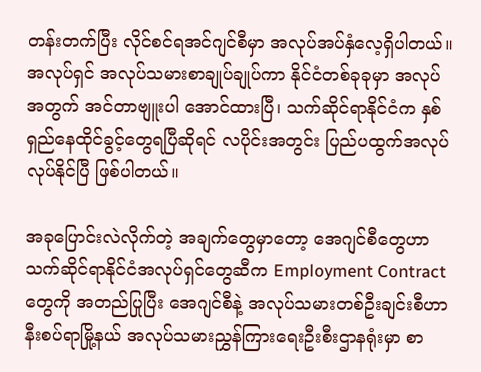တန်းတက်ပြီး လိုင်စင်ရအင်ဂျင်စီမှာ အလုပ်အပ်နှံလေ့ရှိပါတယ်။ အလုပ်ရှင် အလုပ်သမားစာချုပ်ချုပ်ကာ နိုင်ငံတစ်ခုခုမှာ အလုပ်အတွက် အင်တာဗျူးပါ အောင်ထားပြီ၊ သက်ဆိုင်ရာနိုင်ငံက နှစ်ရှည်နေထိုင်ခွင့်တွေရပြီဆိုရင် လပိုင်းအတွင်း ပြည်ပထွက်အလုပ်လုပ်နိုင်ပြီ ဖြစ်ပါတယ်။

အခုပြောင်းလဲလိုက်တဲ့ အချက်တွေမှာတော့ အေဂျင်စီတွေဟာ သက်ဆိုင်ရာနိုင်ငံအလုပ်ရှင်တွေဆီက Employment Contract တွေကို အတည်ပြုပြီး အေဂျင်စီနဲ့ အလုပ်သမားတစ်ဦးချင်းစီဟာ နီးစပ်ရာမြို့နယ် အလုပ်သမားညွှန်ကြားရေးဦးစီးဌာနရုံးမှာ စာ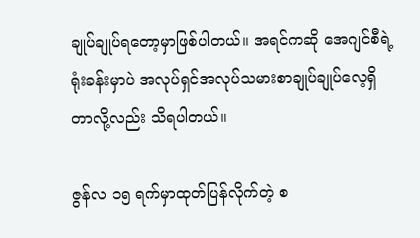ချုပ်ချုပ်ရတော့မှာဖြစ်ပါတယ်။ အရင်ကဆို အေဂျင်စီရဲ့ ရုံးခန်းမှာပဲ အလုပ်ရှင်အလုပ်သမားစာချုပ်ချုပ်လေ့ရှိတာလို့လည်း သိရပါတယ်။

ဇွန်လ ၁၅ ရက်မှာထုတ်ပြန်လိုက်တဲ့ စ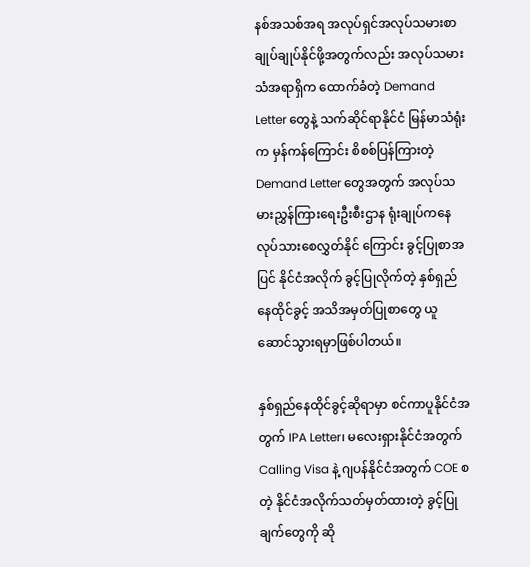နစ်အသစ်အရ အလုပ်ရှင်အလုပ်သမားစာချုပ်ချုပ်နိုင်ဖို့အတွက်လည်း အလုပ်သမားသံအရာရှိက ထောက်ခံတဲ့ Demand Letter တွေနဲ့ သက်ဆိုင်ရာနိုင်ငံ မြန်မာသံရုံးက မှန်ကန်ကြောင်း စိစစ်ပြန်ကြားတဲ့ Demand Letter တွေအတွက် အလုပ်သမားညွှန်ကြားရေးဦးစီးဌာန ရုံးချုပ်ကနေ လုပ်သားစေလွှတ်နိုင် ကြောင်း ခွင့်ပြုစာအပြင် နိုင်ငံအလိုက် ခွင့်ပြုလိုက်တဲ့ နှစ်ရှည်နေထိုင်ခွင့် အသိအမှတ်ပြုစာတွေ ယူဆောင်သွားရမှာဖြစ်ပါတယ်။

နှစ်ရှည်နေထိုင်ခွင့်ဆိုရာမှာ စင်ကာပူနိုင်ငံအတွက် IPA Letter၊ မလေးရှားနိုင်ငံအတွက် Calling Visa နဲ့ ဂျပန်နိုင်ငံအတွက် COE စတဲ့ နိုင်ငံအလိုက်သတ်မှတ်ထားတဲ့ ခွင့်ပြုချက်တွေကို ဆို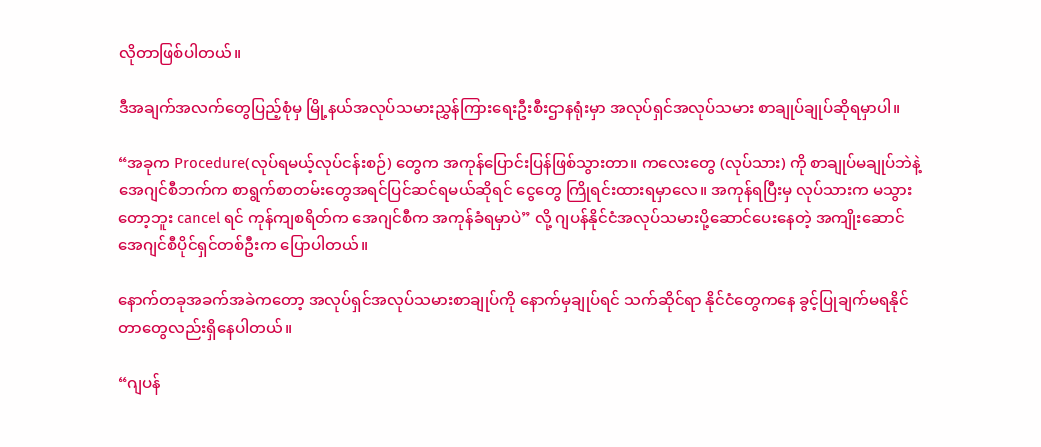လိုတာဖြစ်ပါတယ်။

ဒီအချက်အလက်တွေပြည့်စုံမှ မြို့နယ်အလုပ်သမားညွှန်ကြားရေးဦးစီးဌာနရုံးမှာ အလုပ်ရှင်အလုပ်သမား စာချုပ်ချုပ်ဆိုရမှာပါ။

“အခုက Procedure(လုပ်ရမယ့်လုပ်ငန်းစဉ်) တွေက အကုန်ပြောင်းပြန်ဖြစ်သွားတာ။ ကလေးတွေ (လုပ်သား) ကို စာချုပ်မချုပ်ဘဲနဲ့ အေဂျင်စီဘက်က စာရွက်စာတမ်းတွေအရင်ပြင်ဆင်ရမယ်ဆိုရင် ငွေတွေ ကြိုရင်းထားရမှာလေ။ အကုန်ရပြီးမှ လုပ်သားက မသွားတော့ဘူး cancel ရင် ကုန်ကျစရိတ်က အေဂျင်စီက အကုန်ခံရမှာပဲ” လို့ ဂျပန်နိုင်ငံအလုပ်သမားပို့ဆောင်ပေးနေတဲ့ အကျိုးဆောင်အေဂျင်စီပိုင်ရှင်တစ်ဦးက ပြောပါတယ်။

နောက်တခုအခက်အခဲကတော့ အလုပ်ရှင်အလုပ်သမားစာချုပ်ကို နောက်မှချုပ်ရင် သက်ဆိုင်ရာ နိုင်ငံတွေကနေ ခွင့်ပြုချက်မရနိုင်တာတွေလည်းရှိနေပါတယ်။

“ဂျပန်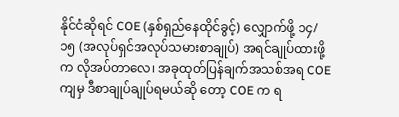နိုင်ငံဆိုရင် COE (နှစ်ရှည်နေထိုင်ခွင့်) လျှောက်ဖို့ ၁၄/၁၅ (အလုပ်ရှင်အလုပ်သမားစာချုပ်) အရင်ချုပ်ထားဖို့က လိုအပ်တာလေ၊ အခုထုတ်ပြန်ချက်အသစ်အရ COE ကျမှ ဒီစာချုပ်ချုပ်ရမယ်ဆို တော့ COE က ရ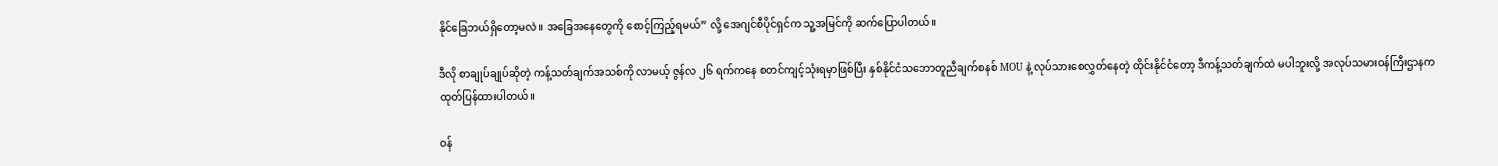နိုင်ခြေဘယ်ရှိတော့မလဲ။ အခြေအနေတွေကို စောင့်ကြည့်ရမယ်” လို့ အေဂျင်စီပိုင်ရှင်က သူ့အမြင်ကို ဆက်ပြောပါတယ်။

ဒီလို စာချုပ်ချုပ်ဆိုတဲ့ ကန့်သတ်ချက်အသစ်ကို လာမယ့် ဇွန်လ ၂၆ ရက်ကနေ စတင်ကျင့်သုံးရမှာဖြစ်ပြီး နှစ်နိုင်ငံသဘောတူညီချက်စနစ် MOU နဲ့ လုပ်သားစေလွှတ်နေတဲ့ ထိုင်းနိုင်ငံတော့ ဒီကန့်သတ်ချက်ထဲ မပါဘူးလို့ အလုပ်သမားဝန်ကြီးဌာနက ထုတ်ပြန်ထားပါတယ်။

ဝန်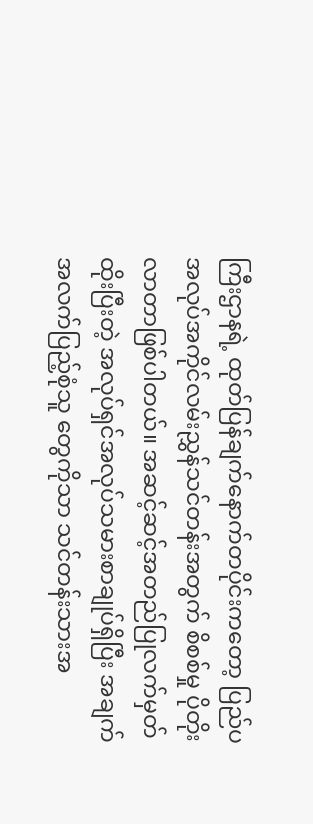ကြီးဌာနရဲ့ ထုတ်ပြန်ချက်နောက်တပိုင်းကတော့ ပြည်ပအလုပ်အကိုင်လမ်းညွှန်သင်တန်းအတွက် စိစစ်မှု ပိုတိုးလာတာဖြစ်ပါတယ်။ အဆင့်ဆင့်အတည်ပြုလက်မှတ်ထိုးပြီးတဲ့ အလုပ်ရှင်အလုပ်သမားစာချုပ်ရှိပြီး အချက်အလက်ပြည့်စုံသူ တွေကိုသာ သင်တန်းသားအ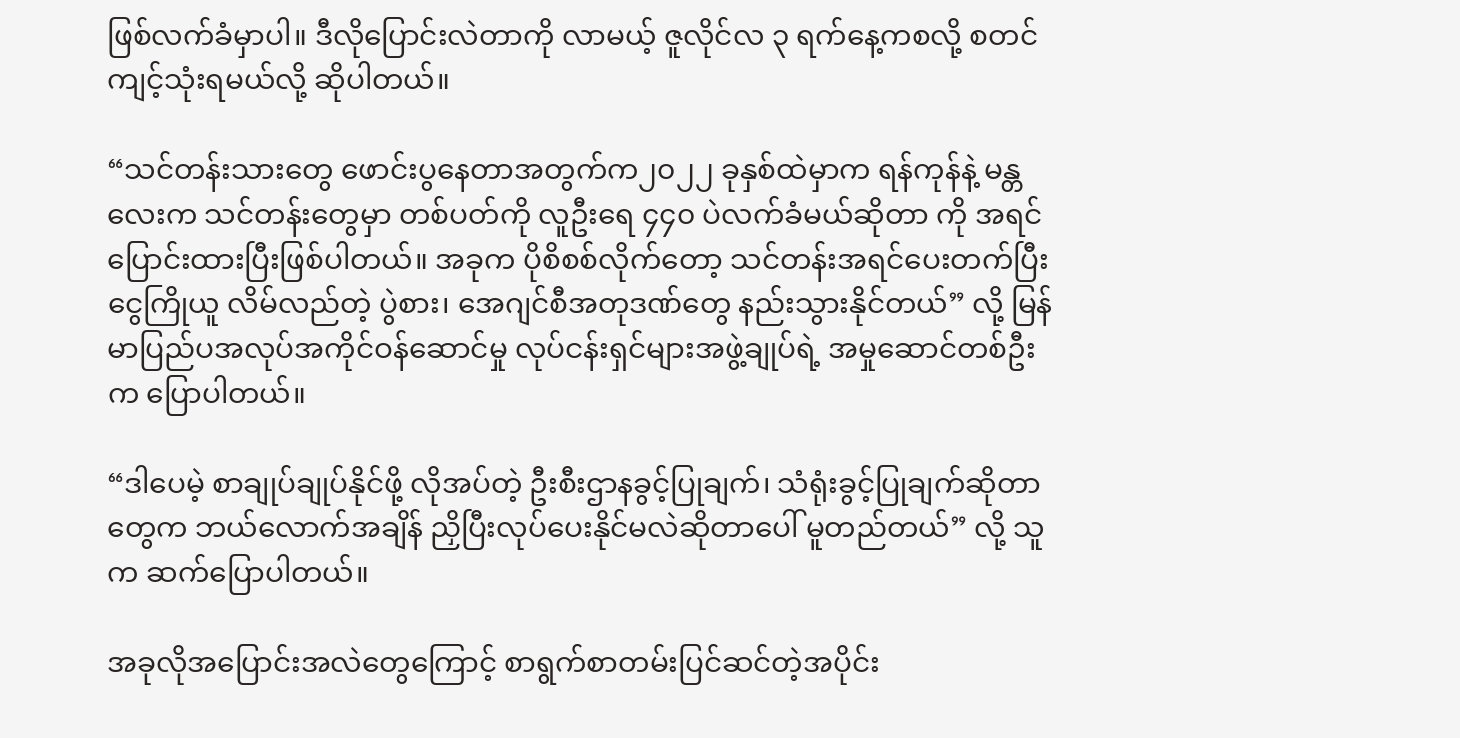ဖြစ်လက်ခံမှာပါ။ ဒီလိုပြောင်းလဲတာကို လာမယ့် ဇူလိုင်လ ၃ ရက်နေ့ကစလို့ စတင်ကျင့်သုံးရမယ်လို့ ဆိုပါတယ်။

“သင်တန်းသားတွေ ဖောင်းပွနေတာအတွက်က၂၀၂၂ ခုနှစ်ထဲမှာက ရန်ကုန်နဲ့ မန္တလေးက သင်တန်းတွေမှာ တစ်ပတ်ကို လူဦးရေ ၄၄၀ ပဲလက်ခံမယ်ဆိုတာ ကို အရင်ပြောင်းထားပြီးဖြစ်ပါတယ်။ အခုက ပိုစိစစ်လိုက်တော့ သင်တန်းအရင်ပေးတက်ပြီး ငွေကြိုယူ လိမ်လည်တဲ့ ပွဲစား၊ အေဂျင်စီအတုဒဏ်တွေ နည်းသွားနိုင်တယ်” လို့ မြန်မာပြည်ပအလုပ်အကိုင်ဝန်ဆောင်မှု လုပ်ငန်းရှင်များအဖွဲ့ချုပ်ရဲ့ အမှုဆောင်တစ်ဦးက ပြောပါတယ်။

“ဒါပေမဲ့ စာချုပ်ချုပ်နိုင်ဖို့ လိုအပ်တဲ့ ဦးစီးဌာနခွင့်ပြုချက်၊ သံရုံးခွင့်ပြုချက်ဆိုတာတွေက ဘယ်လောက်အချိန် ညှိပြီးလုပ်ပေးနိုင်မလဲဆိုတာပေါ် မူတည်တယ်” လို့ သူက ဆက်ပြောပါတယ်။

အခုလိုအပြောင်းအလဲတွေကြောင့် စာရွက်စာတမ်းပြင်ဆင်တဲ့အပိုင်း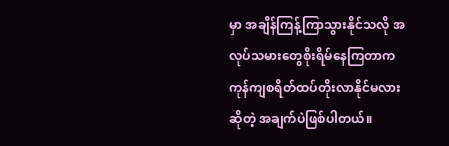မှာ အချိန်ကြန့်ကြာသွားနိုင်သလို အလုပ်သမားတွေစိုးရိမ်နေကြတာက ကုန်ကျစရိတ်ထပ်တိုးလာနိုင်မလားဆိုတဲ့ အချက်ပဲဖြစ်ပါတယ်။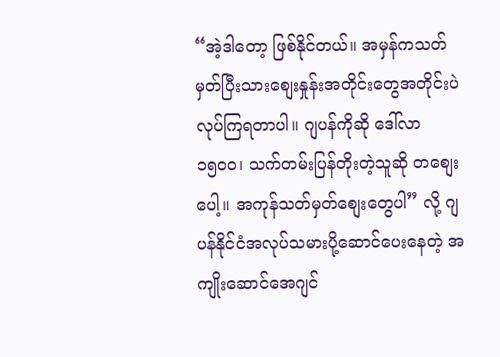“အဲ့ဒါတော့ ဖြစ်နိုင်တယ်။ အမှန်ကသတ်မှတ်ပြီးသားစျေးနှုန်းအတိုင်းတွေအတိုင်းပဲ လုပ်ကြရတာပါ။ ဂျပန်ကိုဆို ဒေါ်လာ ၁၅၀၀၊ သက်တမ်းပြန်တိုးတဲ့သူဆို တစျေးပေါ့။ အကုန်သတ်မှတ်စျေးတွေပါ” လို့ ဂျပန်နိုင်ငံအလုပ်သမားပို့ဆောင်ပေးနေတဲ့ အကျိုးဆောင်အေဂျင်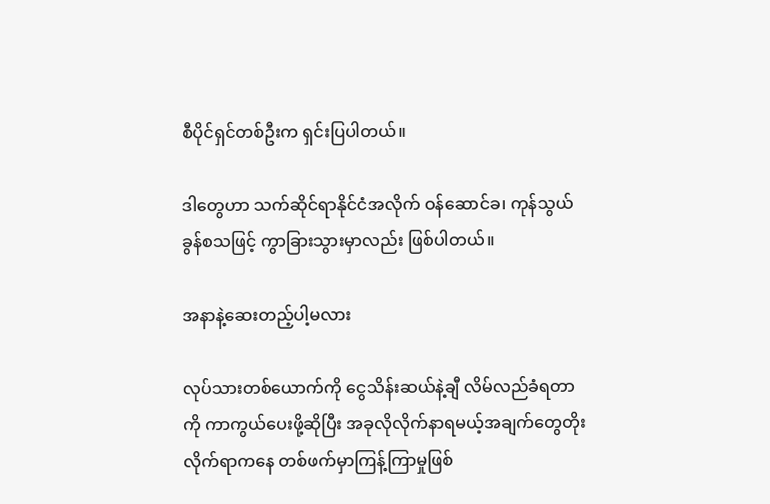စီပိုင်ရှင်တစ်ဦးက ရှင်းပြပါတယ်။

ဒါတွေဟာ သက်ဆိုင်ရာနိုင်ငံအလိုက် ဝန်ဆောင်ခ၊ ကုန်သွယ်ခွန်စသဖြင့် ကွာခြားသွားမှာလည်း ဖြစ်ပါတယ်။

အနာနဲ့ဆေးတည့်ပါ့မလား

လုပ်သားတစ်ယောက်ကို ငွေသိန်းဆယ်နဲ့ချီ လိမ်လည်ခံရတာကို ကာကွယ်ပေးဖို့ဆိုပြီး အခုလိုလိုက်နာရမယ့်အချက်တွေတိုးလိုက်ရာကနေ တစ်ဖက်မှာကြန့်ကြာမှုဖြစ်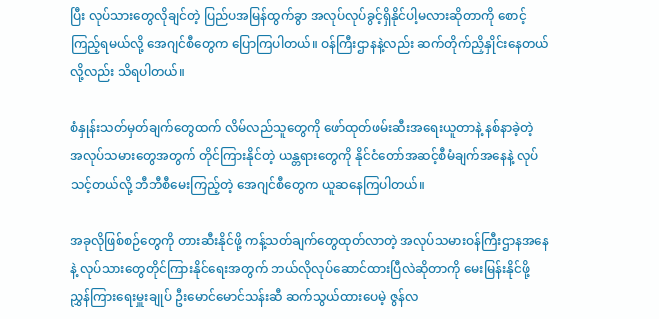ပြီး လုပ်သားတွေလိုချင်တဲ့ ပြည်ပအမြန်ထွက်ခွာ အလုပ်လုပ်ခွင့်ရှိနိုင်ပါ့မလားဆိုတာကို စောင့်ကြည့်ရမယ်လို့ အေဂျင်စီတွေက ပြောကြပါတယ်။ ဝန်ကြီးဌာနနဲ့လည်း ဆက်တိုက်ညှိနှိုင်းနေတယ်လို့လည်း သိရပါတယ်။

စံနှုန်းသတ်မှတ်ချက်တွေထက် လိမ်လည်သူတွေကို ဖော်ထုတ်ဖမ်းဆီးအရေးယူတာနဲ့ နစ်နာခဲ့တဲ့ အလုပ်သမားတွေအတွက် တိုင်ကြားနိုင်တဲ့ ယန္တရားတွေကို နိုင်ငံတော်အဆင့်စီမံချက်အနေနဲ့ လုပ်သင့်တယ်လို့ ဘီဘီစီမေးကြည့်တဲ့ အေဂျင်စီတွေက ယူဆနေကြပါတယ်။

အခုလိုဖြစ်စဉ်တွေကို တားဆီးနိုင်ဖို့ ကန့်သတ်ချက်တွေထုတ်လာတဲ့ အလုပ်သမားဝန်ကြီးဌာနအနေနဲ့ လုပ်သားတွေတိုင်ကြားနိုင်ရေးအတွက် ဘယ်လိုလုပ်ဆောင်ထားပြီလဲဆိုတာကို မေးမြန်းနိုင်ဖို့ ညွှန်ကြားရေးမှူးချုပ် ဦးမောင်မောင်သန်းဆီ ဆက်သွယ်ထားပေမဲ့ ဇွန်လ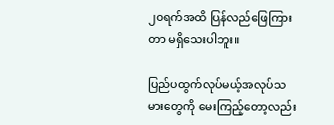၂၀ရက်အထိ ပြန်လည်ဖြေကြားတာ မရှိသေးပါဘူး။

ပြည်ပထွက်လုပ်မယ့်အလုပ်သမားတွေကို မေးကြည့်တော့လည်း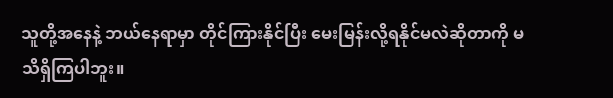သူတို့အနေနဲ့ ဘယ်နေရာမှာ တိုင်ကြားနိုင်ပြီး မေးမြန်းလို့ရနိုင်မလဲဆိုတာကို မသိရှိကြပါဘူး။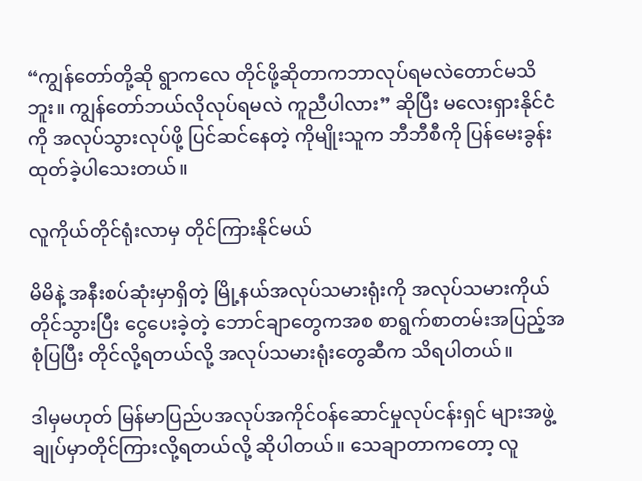“ကျွန်တော်တို့ဆို ရွာကလေ တိုင်ဖို့ဆိုတာကဘာလုပ်ရမလဲတောင်မသိဘူး။ ကျွန်တော်ဘယ်လိုလုပ်ရမလဲ ကူညီပါလား” ဆိုပြီး မလေးရှားနိုင်ငံကို အလုပ်သွားလုပ်ဖို့ ပြင်ဆင်နေတဲ့ ကိုမျိုးသူက ဘီဘီစီကို ပြန်မေးခွန်းထုတ်ခဲ့ပါသေးတယ်။

လူကိုယ်တိုင်ရုံးလာမှ တိုင်ကြားနိုင်မယ်

မိမိနဲ့ အနီးစပ်ဆုံးမှာရှိတဲ့ မြို့နယ်အလုပ်သမားရုံးကို အလုပ်သမားကိုယ်တိုင်သွားပြီး ငွေပေးခဲ့တဲ့ ဘောင်ချာတွေကအစ စာရွက်စာတမ်းအပြည့်အစုံပြပြီး တိုင်လို့ရတယ်လို့ အလုပ်သမားရုံးတွေဆီက သိရပါတယ်။

ဒါမှမဟုတ် မြန်မာပြည်ပအလုပ်အကိုင်ဝန်ဆောင်မှုလုပ်ငန်းရှင် များအဖွဲ့ချုပ်မှာတိုင်ကြားလို့ရတယ်လို့ ဆိုပါတယ်။ သေချာတာကတော့ လူ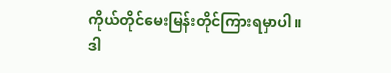ကိုယ်တိုင်မေးမြန်းတိုင်ကြားရမှာပါ။ ဒါ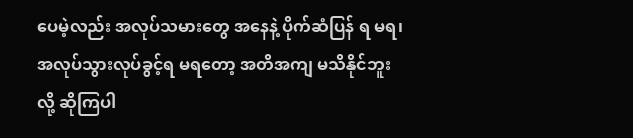ပေမဲ့လည်း အလုပ်သမားတွေ အနေနဲ့ ပိုက်ဆံပြန် ရ မရ၊ အလုပ်သွားလုပ်ခွင့်ရ မရတော့ အတိအကျ မသိနိုင်ဘူးလို့ ဆိုကြပါ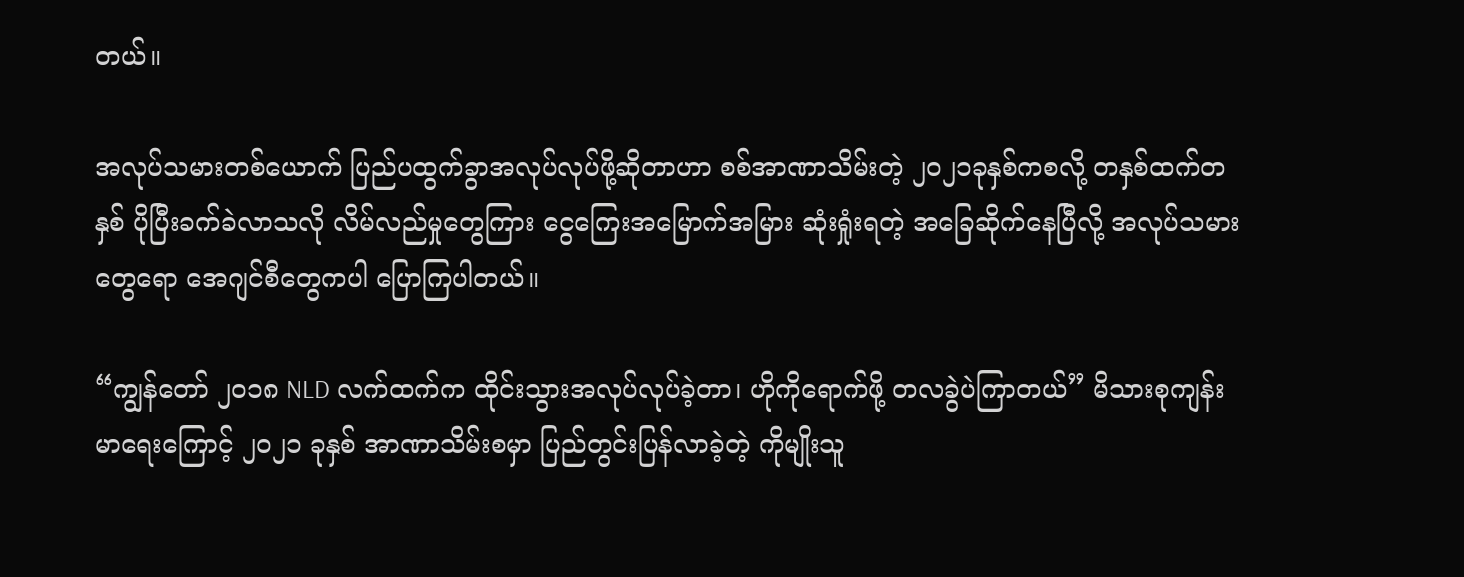တယ်။

အလုပ်သမားတစ်ယောက် ပြည်ပထွက်ခွာအလုပ်လုပ်ဖို့ဆိုတာဟာ စစ်အာဏာသိမ်းတဲ့ ၂၀၂၁ခုနှစ်ကစလို့ တနှစ်ထက်တနှစ် ပိုပြီးခက်ခဲလာသလို လိမ်လည်မှုတွေကြား ‌ငွေကြေးအမြောက်အမြား ဆုံးရှုံးရတဲ့ အခြေဆိုက်နေပြီလို့ အလုပ်သမားတွေရော အေဂျင်စီတွေကပါ ပြောကြပါတယ်။

“ကျွန်တော် ၂၀၁၈ NLD လက်ထက်က ထိုင်းသွားအလုပ်လုပ်ခဲ့တာ၊ ဟိုကိုရောက်ဖို့ တလခွဲပဲကြာတယ်” မိသားစုကျန်းမာရေးကြောင့် ၂၀၂၁ ခုနှစ် အာဏာသိမ်းစမှာ ပြည်တွင်းပြန်လာခဲ့တဲ့ ကိုမျိုးသူ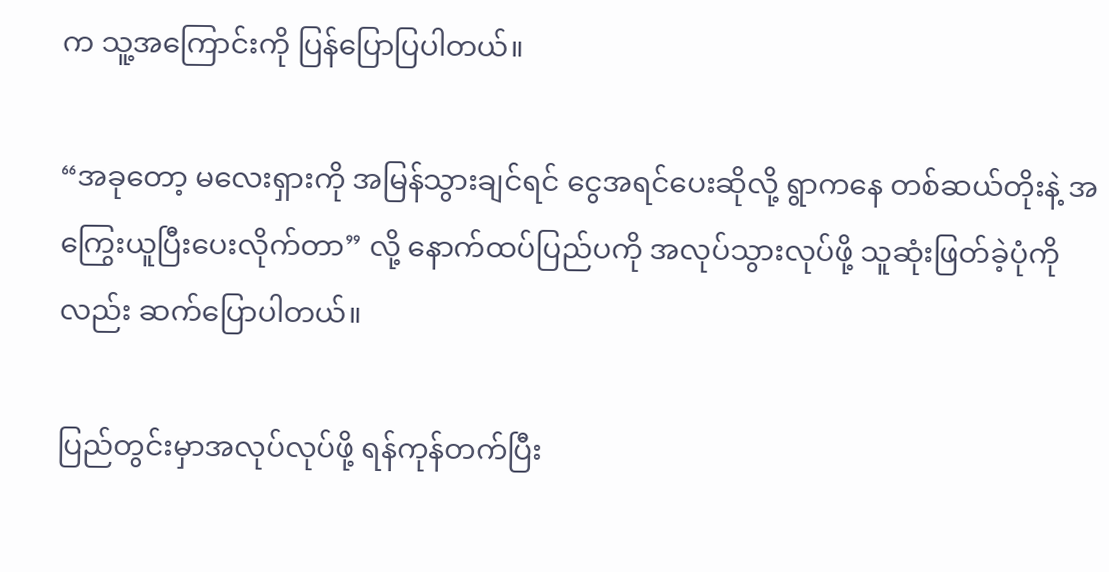က သူ့အကြောင်းကို ပြန်ပြောပြပါတယ်။

“အခုတော့ မလေးရှားကို အမြန်သွားချင်ရင် ငွေအရင်ပေးဆိုလို့ ရွာကနေ တစ်ဆယ်တိုးနဲ့ အကြွေးယူပြီးပေးလိုက်တာ” လို့ နောက်ထပ်ပြည်ပကို အလုပ်သွားလုပ်ဖို့ သူဆုံးဖြတ်ခဲ့ပုံကိုလည်း ဆက်ပြောပါတယ်။

ပြည်တွင်းမှာအလုပ်လုပ်ဖို့ ရန်ကုန်တက်ပြီး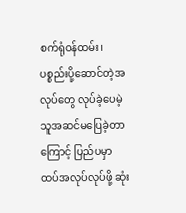စက်ရုံဝန်ထမ်း၊ ပစ္စည်းပို့ဆောင်တဲ့အလုပ်တွေ လုပ်ခဲ့ပေမဲ့ သူအဆင်မပြေခဲ့တာကြောင့် ပြည်ပမှာ ထပ်အလုပ်လုပ်ဖို့ ဆုံး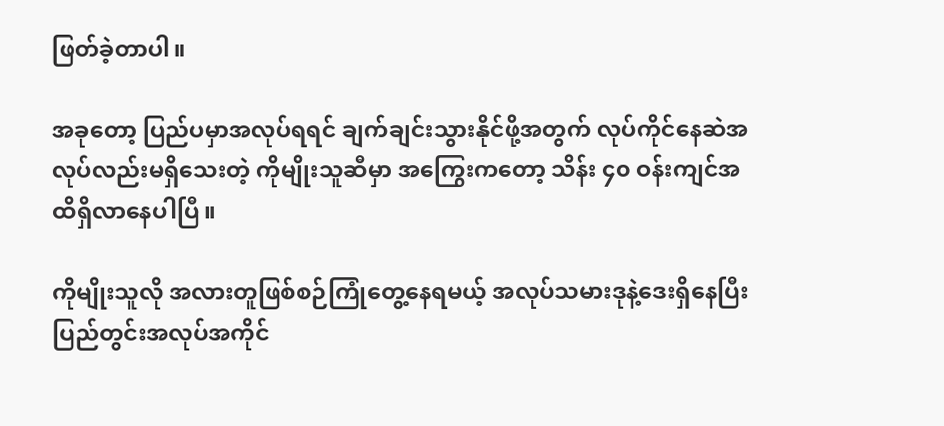ဖြတ်ခဲ့တာပါ။

အခုတော့ ပြည်ပမှာအလုပ်ရရင် ချက်ချင်းသွားနိုင်ဖို့အတွက် လုပ်ကိုင်နေဆဲအလုပ်လည်းမရှိသေးတဲ့ ကိုမျိုးသူဆီမှာ အကြွေးကတော့ သိန်း ၄၀ ဝန်းကျင်အထိရှိလာနေပါပြီ။

ကိုမျိုးသူလို အလားတူဖြစ်စဉ်ကြုံတွေ့နေရမယ့် အလုပ်သမားဒုနဲ့ဒေးရှိနေပြီး ပြည်တွင်းအလုပ်အကိုင်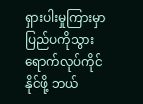ရှားပါးမှုကြားမှာ ပြည်ပကိုသွားရောက်လုပ်ကိုင်နိုင်ဖို့ ဘယ်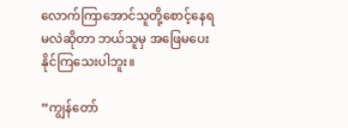လောက်ကြာအောင်သူတို့စောင့်နေရမလဲဆိုတာ ဘယ်သူမှ အဖြေမပေးနိုင်ကြသေးပါဘူး။

“ကျွန်တော်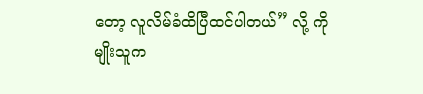တော့ လူလိမ်ခံထိပြီထင်ပါတယ်” လို့ ကိုမျိုးသူက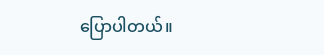ပြောပါတယ်။